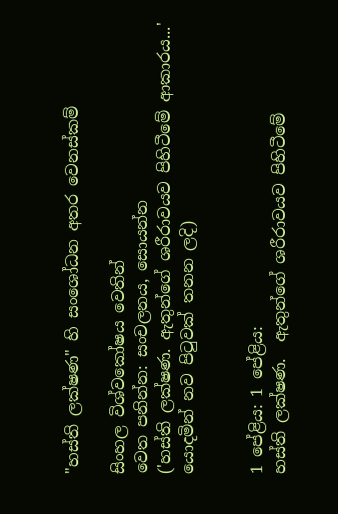"හස්ති ලක්ෂණ" හි සංශෝධන අතර වෙනස්කම්

සිංහල විශ්වකෝෂය වෙතින්
වෙත පනින්න: සංචලනය, සොයන්න
('හස්ති ලක්ෂණ. ඇතුන්ගේ ශරීරාවයව පිහිටීමේ ආකාරය...' යොදමින් නව පිටුවක් තනන ලදි)


1 පේළිය: 1 පේළිය:
හස්ති ලක්ෂණ.  ඇතුන්ගේ ශරීරාවයව පිහිටීමේ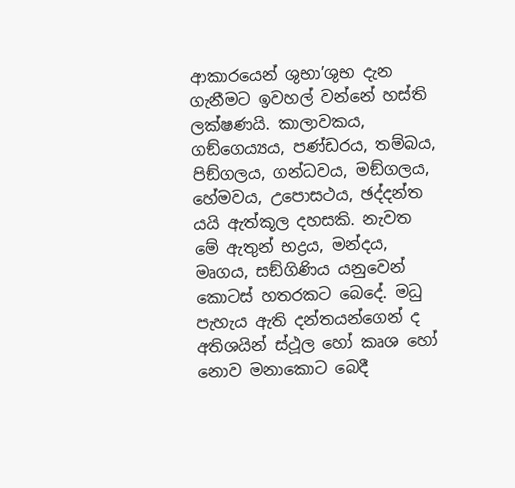ආකාරයෙන් ශුභා’ශුභ දැන ගැනීමට ඉවහල් වන්නේ හස්ති ලක්ෂණයි. කාලාවකය, ගඞ්ගෙය්‍යය, පණ්ඩරය, තම්බය, පිඞ්ගලය, ගන්ධවය, මඞ්ගලය, හේමවය, උපොසථය, ඡද්දන්ත යයි ඇත්කූල දහසකි. නැවත මේ ඇතුන් භද්‍රය, මන්දය, මෘගය, සඞ්ගිණිය යනුවෙන් කොටස් හතරකට බෙදේ. මධු පැහැය ඇති දන්තයන්ගෙන් ද අතිශයින් ස්ථූල හෝ කෘශ හෝ නොව මනාකොට බෙදී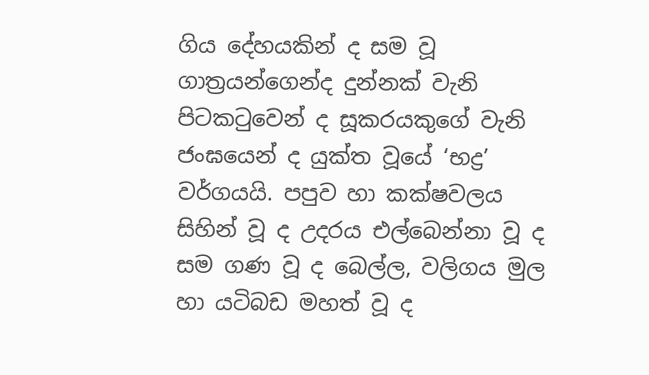ගිය දේහයකින් ද සම වූ ගාත්‍රයන්ගෙන්ද දුන්නක් වැනි පිටකටුවෙන් ද සූකරයකුගේ වැනි ජංඝයෙන් ද යුක්ත වූයේ ‘භද්‍ර’ වර්ගයයි. පපුව හා කක්ෂවලය සිහින් වූ ද උදරය එල්බෙන්නා වූ ද සම ගණ වූ ද බෙල්ල, වලිගය මුල හා යටිබඩ මහත් වූ ද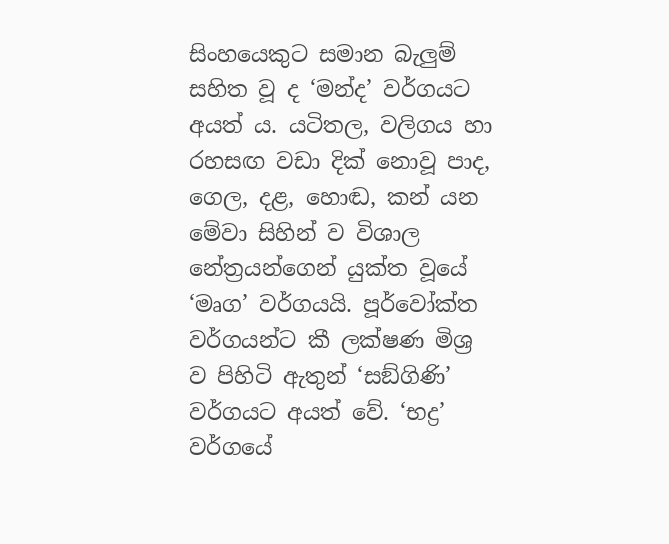සිංහයෙකුට සමාන බැලුම් සහිත වූ ද ‘මන්ද’ වර්ගයට අයත් ය. යටිතල, වලිගය හා රහසඟ වඩා දික් නොවූ පාද, ගෙල, දළ, හොඬ, කන් යන මේවා සිහින් ව විශාල නේත්‍රයන්ගෙන් යුක්ත වූයේ ‘මෘග’ වර්ගයයි. පූර්වෝක්ත වර්ගයන්ට කී ලක්ෂණ මිශ්‍ර ව පිහිටි ඇතුන් ‘සඞ්ගිණි’ වර්ගයට අයත් වේ. ‘භද්‍ර’ වර්ගයේ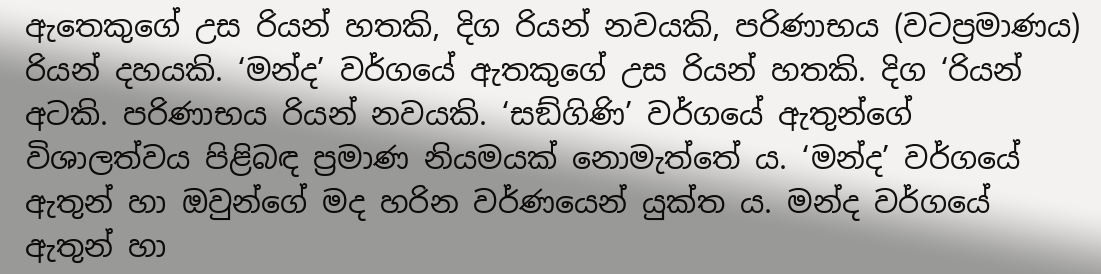ඇතෙකුගේ උස රියන් හතකි, දිග රියන් නවයකි, පරිණාභය (වටප්‍රමාණය) රියන් දහයකි. ‘මන්ද’ වර්ගයේ ඇතකුගේ උස රියන් හතකි. දිග ‘රියන් අටකි. පරිණාභය රියන් නවයකි. ‘සඞ්ගිණි’ වර්ගයේ ඇතුන්ගේ විශාලත්වය පිළිබඳ ප්‍රමාණ නියමයක් නොමැත්තේ ය. ‘මන්ද’ වර්ගයේ ඇතුන් හා ඔවුන්ගේ මද හරින වර්ණයෙන් යුක්ත ය. මන්ද වර්ගයේ ඇතුන් හා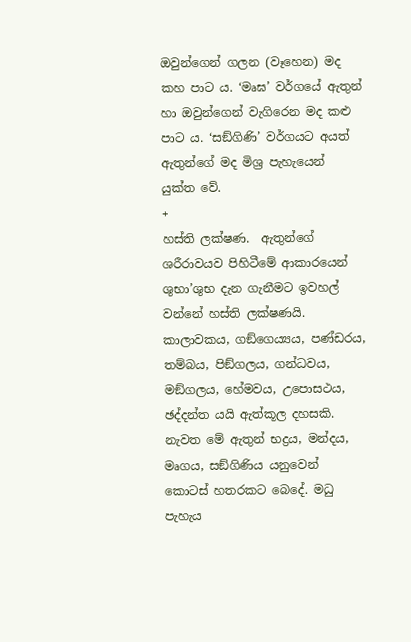ඔවුන්ගෙන් ගලන (වෑහෙන) මද කහ පාට ය. ‘මෘඝ’ වර්ගයේ ඇතුන් හා ඔවුන්ගෙන් වැගිරෙන මද කළු පාට ය. ‘සඞ්ගිණි’ වර්ගයට අයත් ඇතුන්ගේ මද මිශ්‍ර පැහැයෙන් යුක්ත වේ.
+
හස්ති ලක්ෂණ.  ඇතුන්ගේ ශරීරාවයව පිහිටීමේ ආකාරයෙන් ශුභා’ශුභ දැන ගැනීමට ඉවහල් වන්නේ හස්ති ලක්ෂණයි. කාලාවකය, ගඞ්ගෙය්‍යය, පණ්ඩරය, තම්බය, පිඞ්ගලය, ගන්ධවය, මඞ්ගලය, හේමවය, උපොසථය, ඡද්දන්ත යයි ඇත්කූල දහසකි. නැවත මේ ඇතුන් භද්‍රය, මන්දය, මෘගය, සඞ්ගිණිය යනුවෙන් කොටස් හතරකට බෙදේ. මධු පැහැය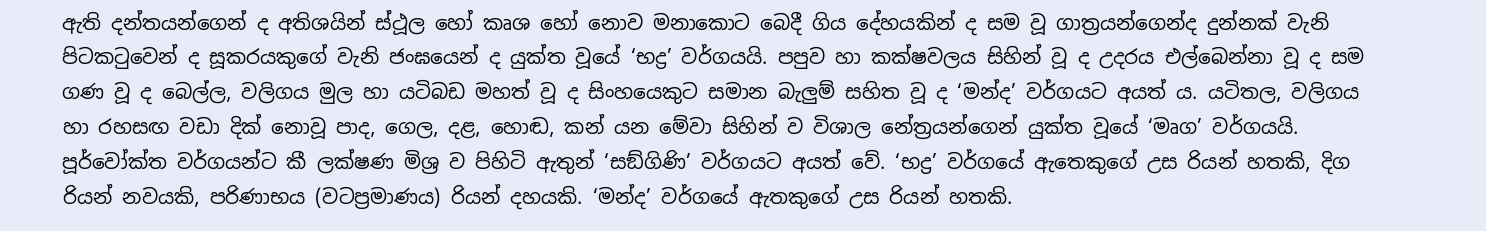ඇති දන්තයන්ගෙන් ද අතිශයින් ස්ථූල හෝ කෘශ හෝ නොව මනාකොට බෙදී ගිය දේහයකින් ද සම වූ ගාත්‍රයන්ගෙන්ද දුන්නක් වැනි පිටකටුවෙන් ද සූකරයකුගේ වැනි ජංඝයෙන් ද යුක්ත වූයේ ‘භද්‍ර’ වර්ගයයි. පපුව හා කක්ෂවලය සිහින් වූ ද උදරය එල්බෙන්නා වූ ද සම ගණ වූ ද බෙල්ල, වලිගය මුල හා යටිබඩ මහත් වූ ද සිංහයෙකුට සමාන බැලුම් සහිත වූ ද ‘මන්ද’ වර්ගයට අයත් ය. යටිතල, වලිගය හා රහසඟ වඩා දික් නොවූ පාද, ගෙල, දළ, හොඬ, කන් යන මේවා සිහින් ව විශාල නේත්‍රයන්ගෙන් යුක්ත වූයේ ‘මෘග’ වර්ගයයි. පූර්වෝක්ත වර්ගයන්ට කී ලක්ෂණ මිශ්‍ර ව පිහිටි ඇතුන් ‘සඞ්ගිණි’ වර්ගයට අයත් වේ. ‘භද්‍ර’ වර්ගයේ ඇතෙකුගේ උස රියන් හතකි, දිග රියන් නවයකි, පරිණාභය (වටප්‍රමාණය) රියන් දහයකි. ‘මන්ද’ වර්ගයේ ඇතකුගේ උස රියන් හතකි.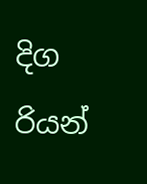දිග රියන්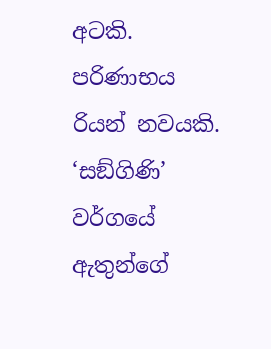අටකි. පරිණාභය රියන් නවයකි. ‘සඞ්ගිණි’ වර්ගයේ ඇතුන්ගේ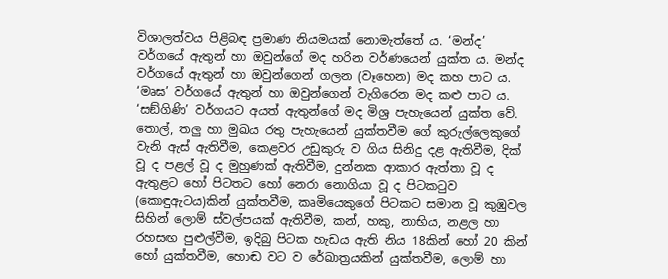විශාලත්වය පිළිබඳ ප්‍රමාණ නියමයක් නොමැත්තේ ය. ‘මන්ද’ වර්ගයේ ඇතුන් හා ඔවුන්ගේ මද හරින වර්ණයෙන් යුක්ත ය. මන්ද වර්ගයේ ඇතුන් හා ඔවුන්ගෙන් ගලන (වෑහෙන) මද කහ පාට ය. ‘මෘඝ’ වර්ගයේ ඇතුන් හා ඔවුන්ගෙන් වැගිරෙන මද කළු පාට ය. ‘සඞ්ගිණි’ වර්ගයට අයත් ඇතුන්ගේ මද මිශ්‍ර පැහැයෙන් යුක්ත වේ.
තොල්, තලු හා මුඛය රතු පැහැයෙන් යුක්තවීම ගේ කුරුල්ලෙකුගේ වැනි ඇස් ඇතිවීම, කෙළවර උඩුකුරු ව ගිය සිනිදු දළ ඇතිවීම, දික් වූ ද පළල් වූ ද මුහුණක් ඇතිවීම, දුන්නක ආකාර ඇත්තා වූ ද ඇතුළට හෝ පිටතට හෝ නෙරා නොගියා වූ ද පිටකටුව (කොඳුඇටය)කින් යුක්තවීම, කෘමියෙකුගේ පිටකට සමාන වූ කුඹුවල සිහින් ලොම් ස්වල්පයක් ඇතිවීම, කන්, හකු, නාභිය, නළල හා රහසඟ පුළුල්වීම, ඉදිබු පිටක හැඩය ඇති නිය 18කින් හෝ 20 කින් හෝ යුක්තවීම, හොඬ වට ව රේඛාත්‍රයකින් යුක්තවීම, ලොම් හා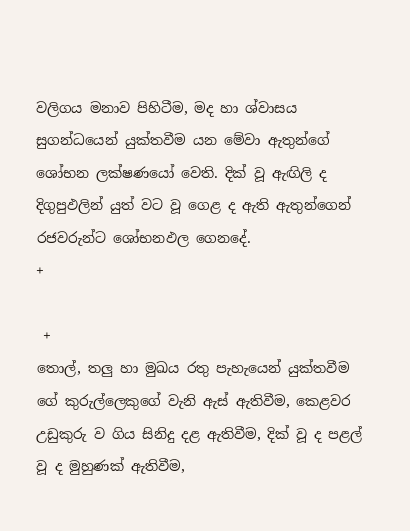වලිගය මනාව පිහිටීම, මද හා ශ්වාසය සුගන්ධයෙන් යුක්තවීම යන මේවා ඇතුන්ගේ ශෝභන ලක්ෂණයෝ වෙති. දික් වූ ඇඟිලි ද දිගුපුඵලින් යුත් වට වූ ගෙළ ද ඇති ඇතුන්ගෙන් රජවරුන්ට ශෝභනඵල ගෙනදේ.
+

 +
තොල්, තලු හා මුඛය රතු පැහැයෙන් යුක්තවීම ගේ කුරුල්ලෙකුගේ වැනි ඇස් ඇතිවීම, කෙළවර උඩුකුරු ව ගිය සිනිදු දළ ඇතිවීම, දික් වූ ද පළල් වූ ද මුහුණක් ඇතිවීම,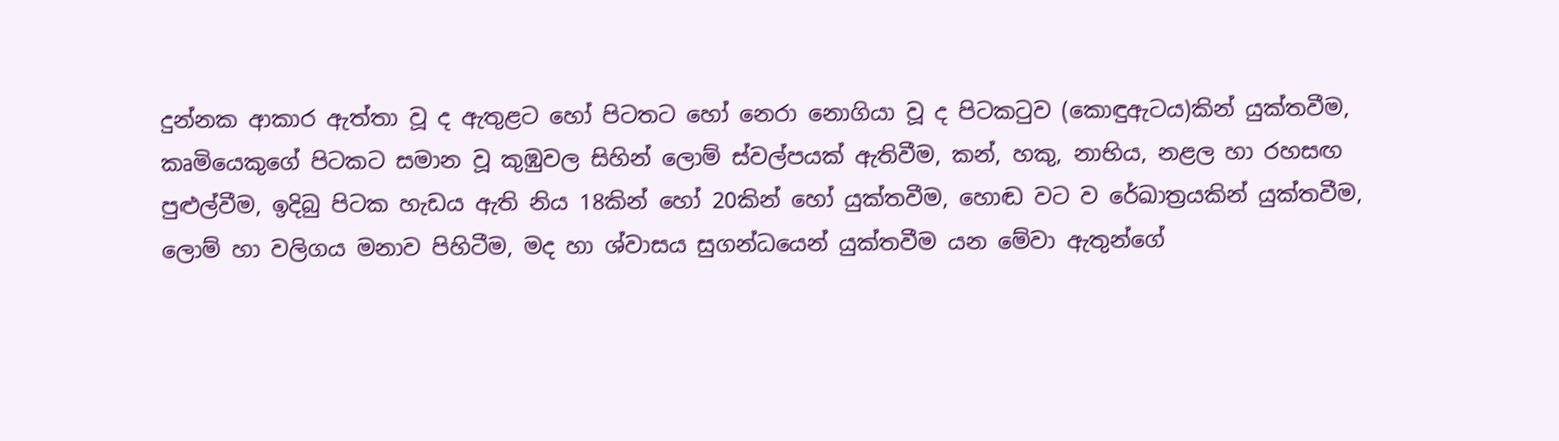දුන්නක ආකාර ඇත්තා වූ ද ඇතුළට හෝ පිටතට හෝ නෙරා නොගියා වූ ද පිටකටුව (කොඳුඇටය)කින් යුක්තවීම, කෘමියෙකුගේ පිටකට සමාන වූ කුඹුවල සිහින් ලොම් ස්වල්පයක් ඇතිවීම, කන්, හකු, නාභිය, නළල හා රහසඟ පුළුල්වීම, ඉදිබු පිටක හැඩය ඇති නිය 18කින් හෝ 20කින් හෝ යුක්තවීම, හොඬ වට ව රේඛාත්‍රයකින් යුක්තවීම, ලොම් හා වලිගය මනාව පිහිටීම, මද හා ශ්වාසය සුගන්ධයෙන් යුක්තවීම යන මේවා ඇතුන්ගේ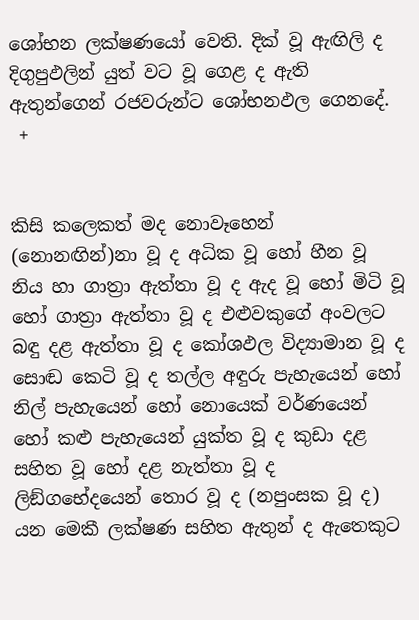ශෝභන ලක්ෂණයෝ වෙති. දික් වූ ඇඟිලි ද දිගුපුඵලින් යුත් වට වූ ගෙළ ද ඇති ඇතුන්ගෙන් රජවරුන්ට ශෝභනඵල ගෙනදේ.
 +


කිසි කලෙකත් මද නොවෑහෙන් (නොනඟින්)නා වූ ද අධික වූ හෝ හීන වූ නිය හා ගාත්‍රා ඇත්තා වූ ද ඇද වූ හෝ මිටි වූ හෝ ගාත්‍රා ඇත්තා වූ ද එළුවකුගේ අංවලට බඳු දළ ඇත්තා වූ ද කෝශඵල විද්‍යාමාන වූ ද සොඬ කෙටි වූ ද තල්ල අඳුරු පැහැයෙන් හෝ නිල් පැහැයෙන් හෝ නොයෙක් වර්ණයෙන් හෝ කළු පැහැයෙන් යුක්ත වූ ද කුඩා දළ සහිත වූ හෝ දළ නැත්තා වූ ද ලිඞ්ගභේදයෙන් තොර වූ ද (නපුංසක වූ ද) යන මෙකී ලක්ෂණ සහිත ඇතුන් ද ඇතෙකුට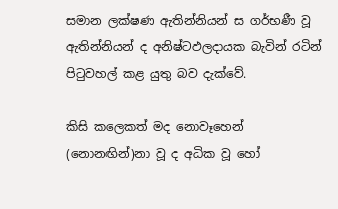සමාන ලක්ෂණ ඇතින්නියන් ස ගර්භණී වූ ඇතින්නියන් ද අනිෂ්ටඵලදායක බැවින් රටින් පිටුවහල් කළ යුතු බව දැක්වේ.

කිසි කලෙකත් මද නොවෑහෙන් (නොනඟින්)නා වූ ද අධික වූ හෝ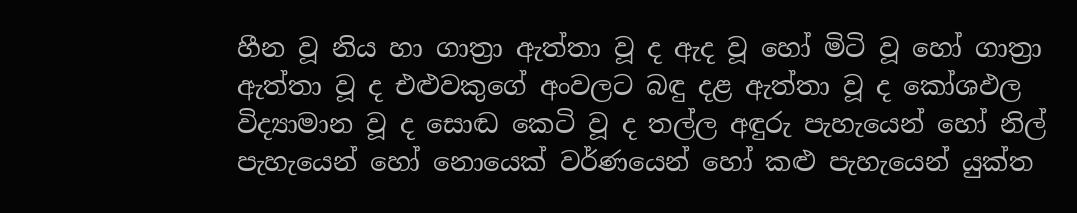හීන වූ නිය හා ගාත්‍රා ඇත්තා වූ ද ඇද වූ හෝ මිටි වූ හෝ ගාත්‍රා ඇත්තා වූ ද එළුවකුගේ අංවලට බඳු දළ ඇත්තා වූ ද කෝශඵල විද්‍යාමාන වූ ද සොඬ කෙටි වූ ද තල්ල අඳුරු පැහැයෙන් හෝ නිල් පැහැයෙන් හෝ නොයෙක් වර්ණයෙන් හෝ කළු පැහැයෙන් යුක්ත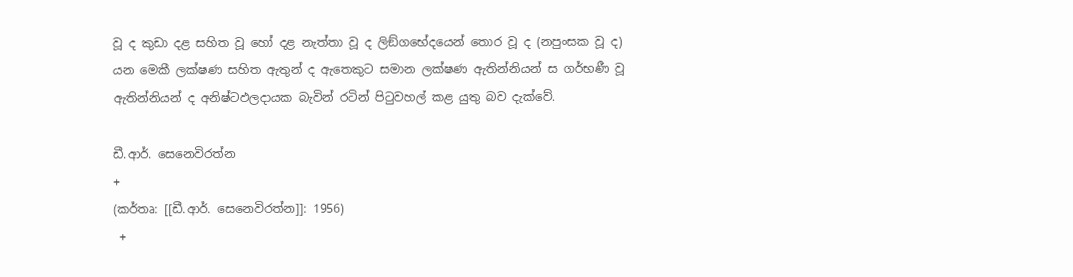වූ ද කුඩා දළ සහිත වූ හෝ දළ නැත්තා වූ ද ලිඞ්ගභේදයෙන් තොර වූ ද (නපුංසක වූ ද) යන මෙකී ලක්ෂණ සහිත ඇතුන් ද ඇතෙකුට සමාන ලක්ෂණ ඇතින්නියන් ස ගර්භණී වූ ඇතින්නියන් ද අනිෂ්ටඵලදායක බැවින් රටින් පිටුවහල් කළ යුතු බව දැක්වේ.

ඩී.ආර්. සෙනෙවිරත්න
+
(කර්තෘ: [[ඩී.ආර්. සෙනෙවිරත්න]]: 1956)
 +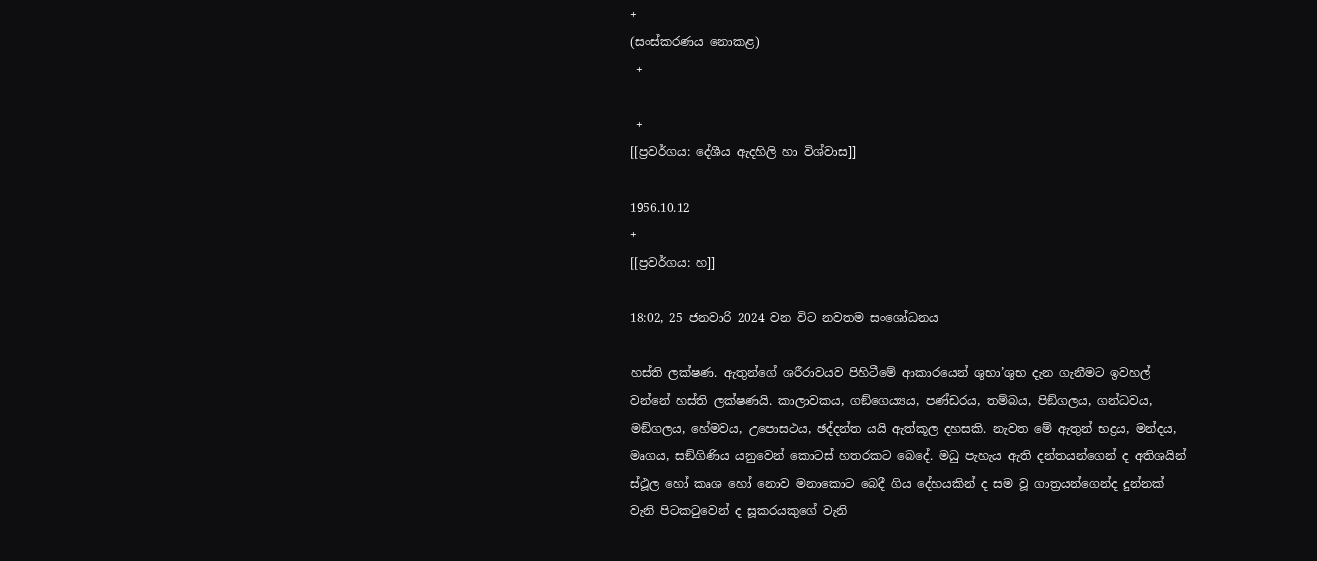+
(සංස්කරණය නොකළ)
 +

 +
[[ප්‍රවර්ගය: දේශීය ඇදහිලි හා විශ්වාස]]

1956.10.12
+
[[ප්‍රවර්ගය: හ]]

18:02, 25 ජනවාරි 2024 වන විට නවතම සංශෝධනය

හස්ති ලක්ෂණ. ඇතුන්ගේ ශරීරාවයව පිහිටීමේ ආකාරයෙන් ශුභා’ශුභ දැන ගැනීමට ඉවහල් වන්නේ හස්ති ලක්ෂණයි. කාලාවකය, ගඞ්ගෙය්‍යය, පණ්ඩරය, තම්බය, පිඞ්ගලය, ගන්ධවය, මඞ්ගලය, හේමවය, උපොසථය, ඡද්දන්ත යයි ඇත්කූල දහසකි. නැවත මේ ඇතුන් භද්‍රය, මන්දය, මෘගය, සඞ්ගිණිය යනුවෙන් කොටස් හතරකට බෙදේ. මධු පැහැය ඇති දන්තයන්ගෙන් ද අතිශයින් ස්ථූල හෝ කෘශ හෝ නොව මනාකොට බෙදී ගිය දේහයකින් ද සම වූ ගාත්‍රයන්ගෙන්ද දුන්නක් වැනි පිටකටුවෙන් ද සූකරයකුගේ වැනි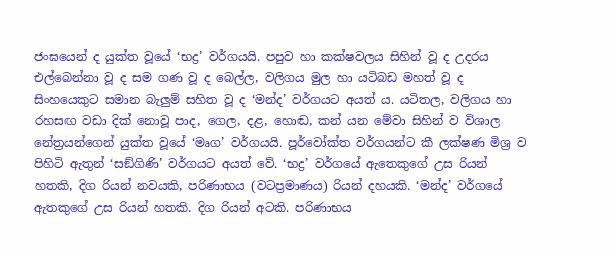ජංඝයෙන් ද යුක්ත වූයේ ‘භද්‍ර’ වර්ගයයි. පපුව හා කක්ෂවලය සිහින් වූ ද උදරය එල්බෙන්නා වූ ද සම ගණ වූ ද බෙල්ල, වලිගය මුල හා යටිබඩ මහත් වූ ද සිංහයෙකුට සමාන බැලුම් සහිත වූ ද ‘මන්ද’ වර්ගයට අයත් ය. යටිතල, වලිගය හා රහසඟ වඩා දික් නොවූ පාද, ගෙල, දළ, හොඬ, කන් යන මේවා සිහින් ව විශාල නේත්‍රයන්ගෙන් යුක්ත වූයේ ‘මෘග’ වර්ගයයි. පූර්වෝක්ත වර්ගයන්ට කී ලක්ෂණ මිශ්‍ර ව පිහිටි ඇතුන් ‘සඞ්ගිණි’ වර්ගයට අයත් වේ. ‘භද්‍ර’ වර්ගයේ ඇතෙකුගේ උස රියන් හතකි, දිග රියන් නවයකි, පරිණාභය (වටප්‍රමාණය) රියන් දහයකි. ‘මන්ද’ වර්ගයේ ඇතකුගේ උස රියන් හතකි. දිග රියන් අටකි. පරිණාභය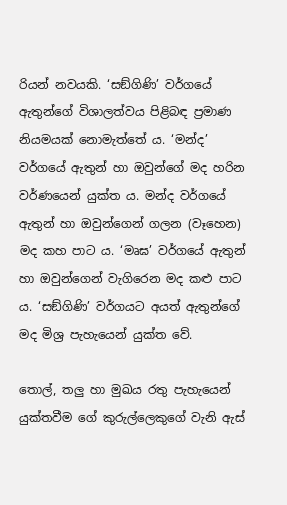රියන් නවයකි. ‘සඞ්ගිණි’ වර්ගයේ ඇතුන්ගේ විශාලත්වය පිළිබඳ ප්‍රමාණ නියමයක් නොමැත්තේ ය. ‘මන්ද’ වර්ගයේ ඇතුන් හා ඔවුන්ගේ මද හරින වර්ණයෙන් යුක්ත ය. මන්ද වර්ගයේ ඇතුන් හා ඔවුන්ගෙන් ගලන (වෑහෙන) මද කහ පාට ය. ‘මෘඝ’ වර්ගයේ ඇතුන් හා ඔවුන්ගෙන් වැගිරෙන මද කළු පාට ය. ‘සඞ්ගිණි’ වර්ගයට අයත් ඇතුන්ගේ මද මිශ්‍ර පැහැයෙන් යුක්ත වේ.

තොල්, තලු හා මුඛය රතු පැහැයෙන් යුක්තවීම ගේ කුරුල්ලෙකුගේ වැනි ඇස්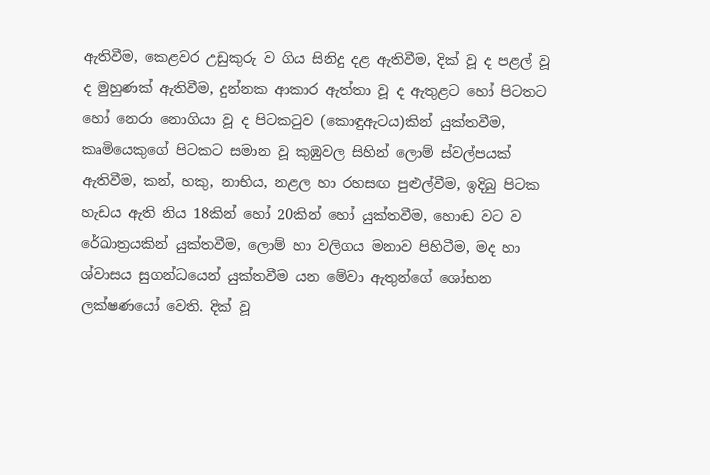ඇතිවීම, කෙළවර උඩුකුරු ව ගිය සිනිදු දළ ඇතිවීම, දික් වූ ද පළල් වූ ද මුහුණක් ඇතිවීම, දුන්නක ආකාර ඇත්තා වූ ද ඇතුළට හෝ පිටතට හෝ නෙරා නොගියා වූ ද පිටකටුව (කොඳුඇටය)කින් යුක්තවීම, කෘමියෙකුගේ පිටකට සමාන වූ කුඹුවල සිහින් ලොම් ස්වල්පයක් ඇතිවීම, කන්, හකු, නාභිය, නළල හා රහසඟ පුළුල්වීම, ඉදිබු පිටක හැඩය ඇති නිය 18කින් හෝ 20කින් හෝ යුක්තවීම, හොඬ වට ව රේඛාත්‍රයකින් යුක්තවීම, ලොම් හා වලිගය මනාව පිහිටීම, මද හා ශ්වාසය සුගන්ධයෙන් යුක්තවීම යන මේවා ඇතුන්ගේ ශෝභන ලක්ෂණයෝ වෙති. දික් වූ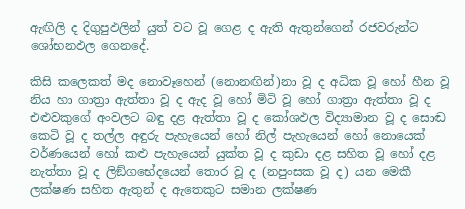ඇඟිලි ද දිගුපුඵලින් යුත් වට වූ ගෙළ ද ඇති ඇතුන්ගෙන් රජවරුන්ට ශෝභනඵල ගෙනදේ.

කිසි කලෙකත් මද නොවෑහෙන් (නොනඟින්)නා වූ ද අධික වූ හෝ හීන වූ නිය හා ගාත්‍රා ඇත්තා වූ ද ඇද වූ හෝ මිටි වූ හෝ ගාත්‍රා ඇත්තා වූ ද එළුවකුගේ අංවලට බඳු දළ ඇත්තා වූ ද කෝශඵල විද්‍යාමාන වූ ද සොඬ කෙටි වූ ද තල්ල අඳුරු පැහැයෙන් හෝ නිල් පැහැයෙන් හෝ නොයෙක් වර්ණයෙන් හෝ කළු පැහැයෙන් යුක්ත වූ ද කුඩා දළ සහිත වූ හෝ දළ නැත්තා වූ ද ලිඞ්ගභේදයෙන් තොර වූ ද (නපුංසක වූ ද) යන මෙකී ලක්ෂණ සහිත ඇතුන් ද ඇතෙකුට සමාන ලක්ෂණ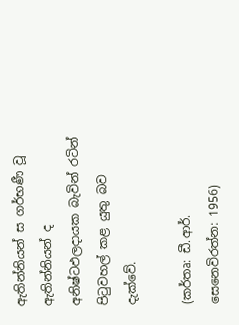ඇතින්නියන් ස ගර්භණී වූ ඇතින්නියන් ද අනිෂ්ටඵලදායක බැවින් රටින් පිටුවහල් කළ යුතු බව දැක්වේ.

(කර්තෘ: ඩී.ආර්. සෙනෙවිරත්න: 1956)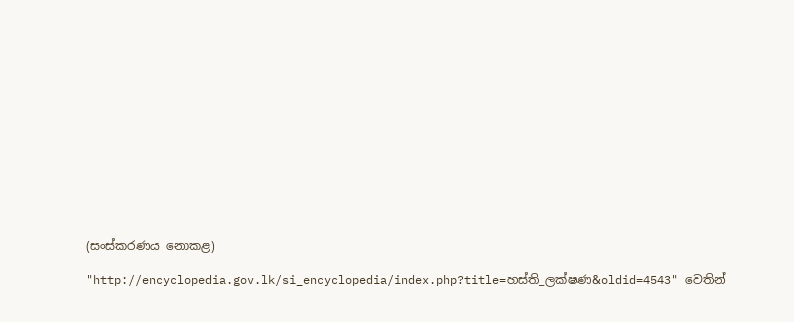(සංස්කරණය නොකළ)

"http://encyclopedia.gov.lk/si_encyclopedia/index.php?title=හස්ති_ලක්ෂණ&oldid=4543" වෙතින්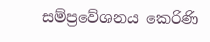සම්ප්‍රවේශනය කෙරිණි